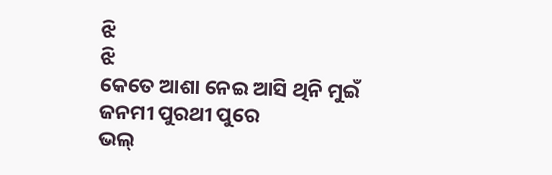ଝି
ଝି
କେତେ ଆଶା ନେଇ ଆସି ଥିନି ମୁଇଁ
ଜନମୀ ପୁରଥୀ ପୁରେ
ଭଲ୍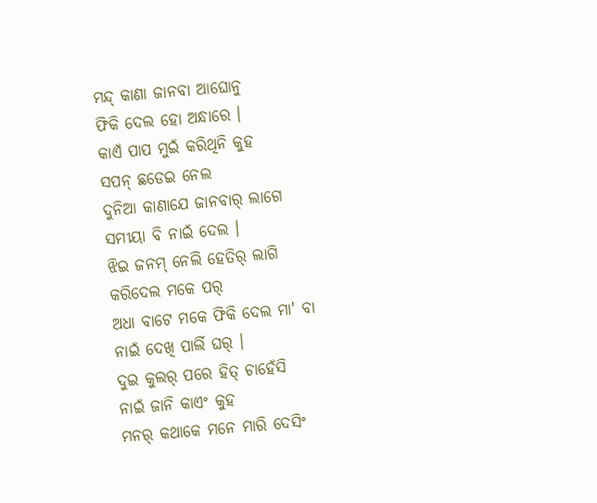ମନ୍ଦ୍ କାଣା ଜାନବା ଆଘୋନୁ
ଫିକି ଦେଲ ହୋ ଅନ୍ଧାରେ ।
କାଏଁ ପାପ ମୁଇଁ କରିଥିନି କୁହ
ସପନ୍ ଛଡେଇ ନେଲ
ଦୁନିଆ କାଣାଯେ ଜାନବାର୍ ଲାଗେ
ସମୀୟା ବି ନାଇଁ ଦେଲ ।
ଝିଇ ଜନମ୍ ନେଲି ହେତିର୍ ଲାଗି
କରିଦେଲ ମକେ ପର୍
ଅଧା ବାଟେ ମକେ ଫିକି ଦେଲ ମା' ବା
ନାଇଁ ଦେଖି ପାର୍ଲି ଘର୍ ।
ଦୁଇ କୁଲର୍ ପରେ ହିତ୍ ଚାହେଁସି
ନାଇଁ ଜାନି କାଏଂ କୁହ
ମନର୍ କଥାକେ ମନେ ମାରି ଦେସିଂ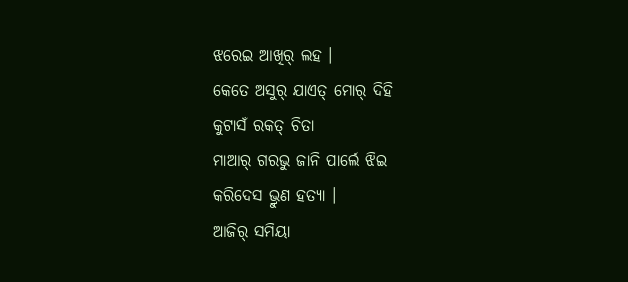ଝରେଇ ଆଖିର୍ ଲହ ।
କେତେ ଅସୁର୍ ଯାଏତ୍ ମୋର୍ ଦିହି
କୁଟାସଁ ରକତ୍ ଚିତା
ମାଆର୍ ଗରଭୁ ଜାନି ପାର୍ଲେ ଝିଇ
କରିଦେସ ଭ୍ରୁଣ ହତ୍ୟା ।
ଆଜିର୍ ସମିୟା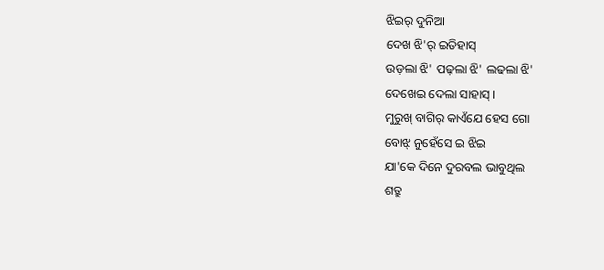ଝିଇର୍ ଦୁନିଆ
ଦେଖ ଝି'ର୍ ଇତିହାସ୍
ଉଡ଼ଲା ଝି' ପଢ଼ଲା ଝି' ଲଢଲା ଝି'
ଦେଖେଇ ଦେଲା ସାହାସ୍ ।
ମୁରୁଖ୍ ବାଗିର୍ କାଏଁଯେ ହେସ ଗୋ
ବୋଝ୍ ନୁହେଁସେ ଇ ଝିଇ
ଯା'କେ ଦିନେ ଦୁରବଲ ଭାବୁଥିଲ
ଶତ୍ରୁ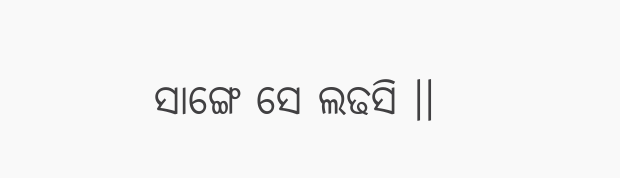ସାଙ୍ଗେ ସେ ଲଢସି ।।